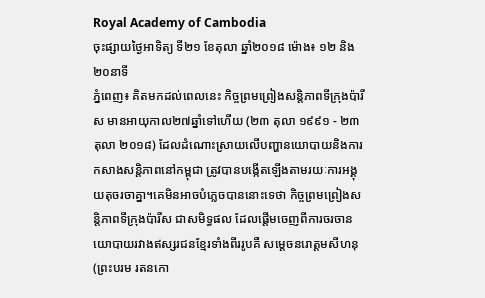Royal Academy of Cambodia
ចុះផ្សាយថ្ងៃអាទិត្យ ទី២១ ខែតុលា ឆ្នាំ២០១៨ ម៉ោង៖ ១២ និង២០នាទី
ភ្នំពេញ៖ គិតមកដល់ពេលនេះ កិច្ចព្រមព្រៀងសន្តិភាពទីក្រុងប៉ារីស មានអាយុកាល២៧ឆ្នាំទៅហើយ (២៣ តុលា ១៩៩១ - ២៣ តុលា ២០១៨) ដែលដំណោះស្រាយលើបញ្ហានយោបាយនិងការកសាងសន្តិភាពនៅកម្ពុជា ត្រូវបានបង្កើតឡើងតាមរយៈការអង្គុយតុចរចាគ្នា។គេមិនអាចបំភ្លេចបាននោះទេថា កិច្ចព្រមព្រៀងសន្តិភាពទីក្រុងប៉ារីស ជាសមិទ្ធផល ដែលផ្ដើមចេញពីការចរចានយោបាយរវាងឥស្សរជនខ្មែរទាំងពីររូបគឺ សម្ដេចនរោត្ដមសីហនុ(ព្រះបរម រតនកោ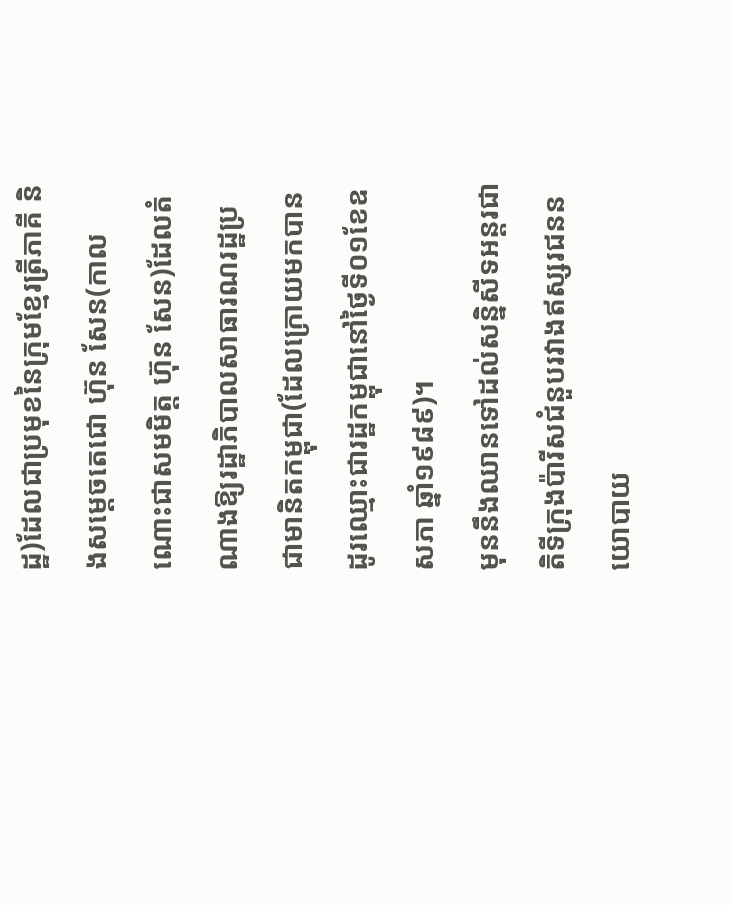ដ្ឋ)ដែលជាប្រមុខនៃក្រុមខ្មែរត្រីភាគី និងសម្ដេចតេជោ ហ៊ុន សែន(កាលណោះជាសមមិត្ត ហ៊ុន សែន)ដែលតំ ណាងឱ្យរដ្ឋាភិបាលសាធារណរដ្ឋប្រជាមានិតកម្ពុជា(ដែលក្រោយមកបានដូរឈ្មោះជារដ្ឋកម្ពុជានៅថ្ងៃទី០១ខែឧសភា ឆ្នាំ១៩៨៩)។
មុននឹងឈានទៅដល់សន្និសីទអន្តរជាតិទីក្រុងប៉ារីសជំនួបរវាងឥស្សរជននយោបាយ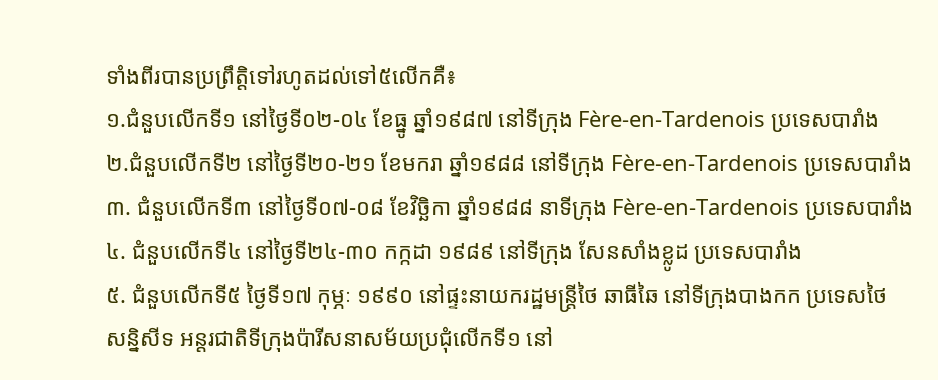ទាំងពីរបានប្រព្រឹត្តិទៅរហូតដល់ទៅ៥លើកគឺ៖
១.ជំនួបលើកទី១ នៅថ្ងៃទី០២-០៤ ខែធ្នូ ឆ្នាំ១៩៨៧ នៅទីក្រុង Fère-en-Tardenois ប្រទេសបារាំង
២.ជំនួបលើកទី២ នៅថ្ងៃទី២០-២១ ខែមករា ឆ្នាំ១៩៨៨ នៅទីក្រុង Fère-en-Tardenois ប្រទេសបារាំង
៣. ជំនួបលើកទី៣ នៅថ្ងៃទី០៧-០៨ ខែវិច្ឆិកា ឆ្នាំ១៩៨៨ នាទីក្រុង Fère-en-Tardenois ប្រទេសបារាំង
៤. ជំនួបលើកទី៤ នៅថ្ងៃទី២៤-៣០ កក្កដា ១៩៨៩ នៅទីក្រុង សែនសាំងខ្លូដ ប្រទេសបារាំង
៥. ជំនួបលើកទី៥ ថ្ងៃទី១៧ កុម្ភៈ ១៩៩០ នៅផ្ទះនាយករដ្ឋមន្ត្រីថៃ ឆាធីឆៃ នៅទីក្រុងបាងកក ប្រទេសថៃ
សន្និសីទ អន្តរជាតិទីក្រុងប៉ារីសនាសម័យប្រជុំលើកទី១ នៅ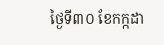ថ្ងៃទី៣០ ខែកក្កដា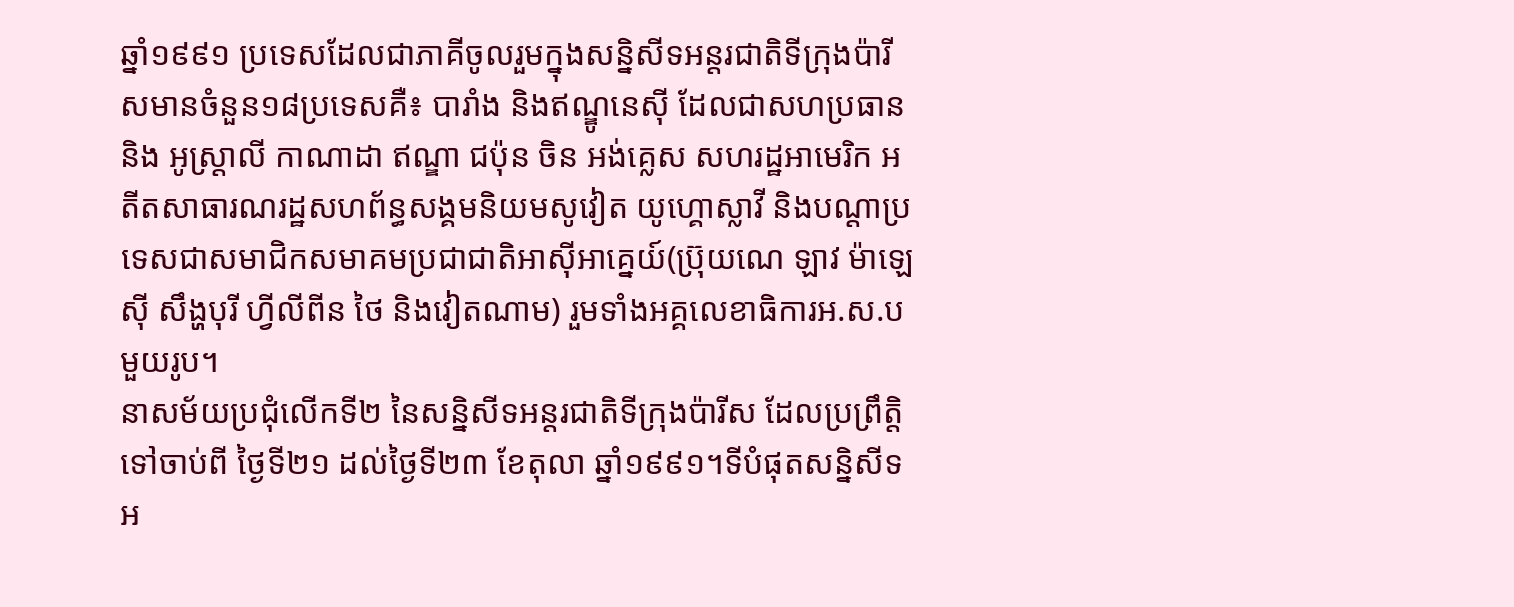ឆ្នាំ១៩៩១ ប្រទេសដែលជាភាគីចូលរួមក្នុងសន្និសីទអន្តរជាតិទីក្រុងប៉ារីសមានចំនួន១៨ប្រទេសគឺ៖ បារាំង និងឥណ្ឌូនេស៊ី ដែលជាសហប្រធាន និង អូស្ត្រាលី កាណាដា ឥណ្ឌា ជប៉ុន ចិន អង់គ្លេស សហរដ្ឋអាមេរិក អតីតសាធារណរដ្ឋសហព័ន្ធសង្គមនិយមសូវៀត យូហ្គោស្លាវី និងបណ្ដាប្រទេសជាសមាជិកសមាគមប្រជាជាតិអាស៊ីអាគ្នេយ៍(ប្រ៊ុយណេ ឡាវ ម៉ាឡេស៊ី សឹង្ហបុរី ហ្វីលីពីន ថៃ និងវៀតណាម) រួមទាំងអគ្គលេខាធិការអ.ស.ប មួយរូប។
នាសម័យប្រជុំលើកទី២ នៃសន្និសីទអន្តរជាតិទីក្រុងប៉ារីស ដែលប្រព្រឹត្តិទៅចាប់ពី ថ្ងៃទី២១ ដល់ថ្ងៃទី២៣ ខែតុលា ឆ្នាំ១៩៩១។ទីបំផុតសន្និសីទអ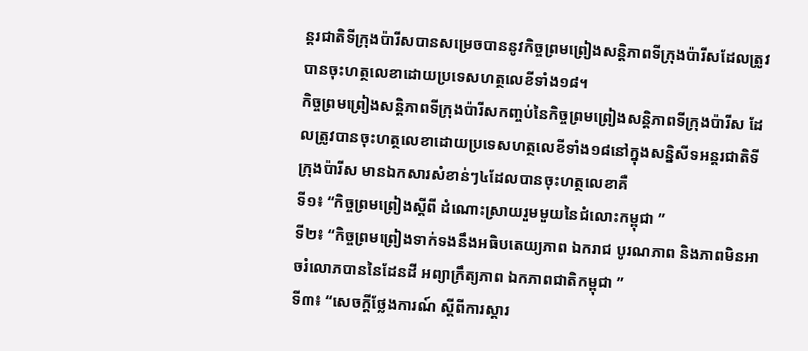ន្តរជាតិទីក្រុងប៉ារីសបានសម្រេចបាននូវកិច្ចព្រមព្រៀងសន្តិភាពទីក្រុងប៉ារីសដែលត្រូវបានចុះហត្ថលេខាដោយប្រទេសហត្ថលេខីទាំង១៨។
កិច្ចព្រមព្រៀងសន្តិភាពទីក្រុងប៉ារីសកញ្ចប់នៃកិច្ចព្រមព្រៀងសន្តិភាពទីក្រុងប៉ារីស ដែលត្រូវបានចុះហត្ថលេខាដោយប្រទេសហត្ថលេខីទាំង១៨នៅក្នុងសន្និសីទអន្តរជាតិទីក្រុងប៉ារីស មានឯកសារសំខាន់ៗ៤ដែលបានចុះហត្ថលេខាគឺ
ទី១៖ “កិច្ចព្រមព្រៀងស្ដីពី ដំណោះស្រាយរួមមួយនៃជំលោះកម្ពុជា ”
ទី២៖ “កិច្ចព្រមព្រៀងទាក់ទងនឹងអធិបតេយ្យភាព ឯករាជ បូរណភាព និងភាពមិនអាចរំលោភបាននៃដែនដី អព្យាក្រឹត្យភាព ឯកភាពជាតិកម្ពុជា ”
ទី៣៖ “សេចក្ដីថ្លែងការណ៍ ស្ដីពីការស្ដារ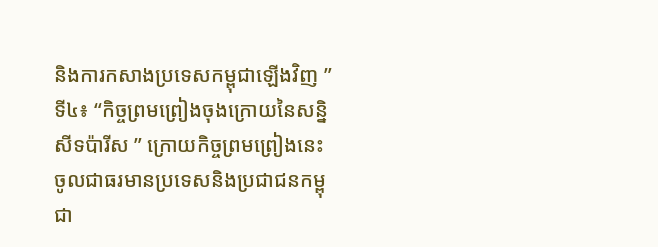និងការកសាងប្រទេសកម្ពុជាឡើងវិញ ”
ទី៤៖ “កិច្ចព្រមព្រៀងចុងក្រោយនៃសន្និសីទប៉ារីស ” ក្រោយកិច្ចព្រមព្រៀងនេះចូលជាធរមានប្រទេសនិងប្រជាជនកម្ពុជា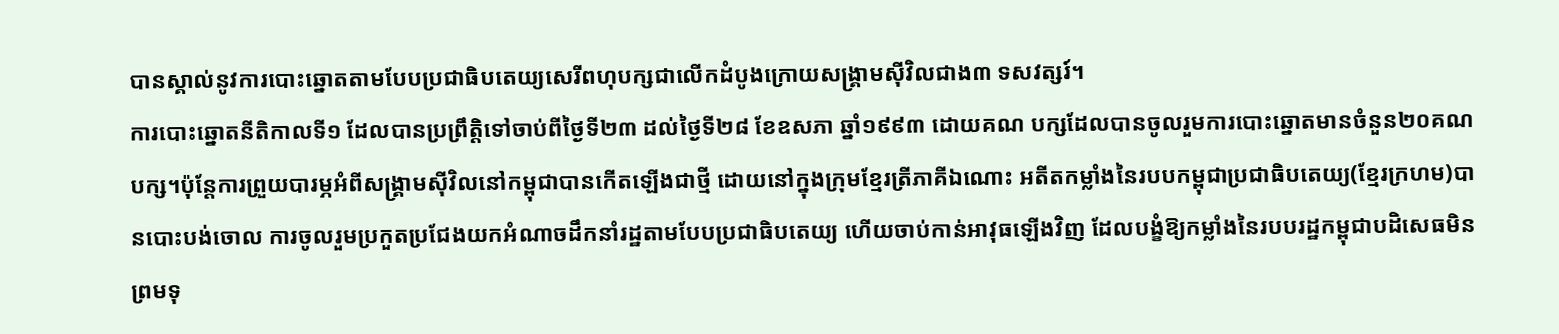បានស្គាល់នូវការបោះឆ្នោតតាមបែបប្រជាធិបតេយ្យសេរីពហុបក្សជាលើកដំបូងក្រោយសង្គ្រាមស៊ីវិលជាង៣ ទសវត្សរ៍។
ការបោះឆ្នោតនីតិកាលទី១ ដែលបានប្រព្រឹត្តិទៅចាប់ពីថ្ងៃទី២៣ ដល់ថ្ងៃទី២៨ ខែឧសភា ឆ្នាំ១៩៩៣ ដោយគណ បក្សដែលបានចូលរួមការបោះឆ្នោតមានចំនួន២០គណបក្ស។ប៉ុន្តែការព្រួយបារម្ភអំពីសង្គ្រាមស៊ីវិលនៅកម្ពុជាបានកើតឡើងជាថ្មី ដោយនៅក្នុងក្រុមខ្មែរត្រីភាគីឯណោះ អតីតកម្លាំងនៃរបបកម្ពុជាប្រជាធិបតេយ្យ(ខ្មែរក្រហម)បានបោះបង់ចោល ការចូលរួមប្រកួតប្រជែងយកអំណាចដឹកនាំរដ្ឋតាមបែបប្រជាធិបតេយ្យ ហើយចាប់កាន់អាវុធឡើងវិញ ដែលបង្ខំឱ្យកម្លាំងនៃរបបរដ្ឋកម្ពុជាបដិសេធមិនព្រមទុ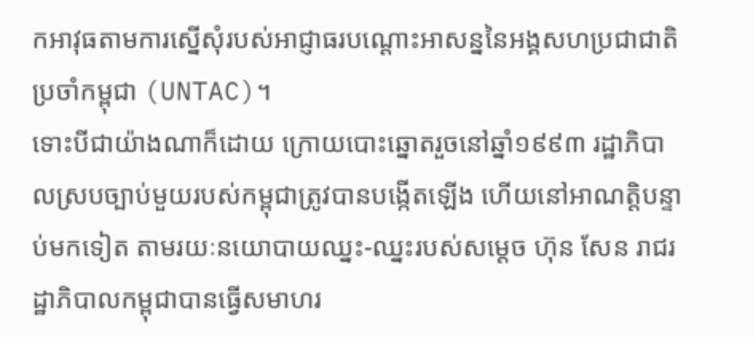កអាវុធតាមការស្នើសុំរបស់អាជ្ញាធរបណ្ដោះអាសន្ននៃអង្គសហប្រជាជាតិប្រចាំកម្ពុជា (UNTAC)។
ទោះបីជាយ៉ាងណាក៏ដោយ ក្រោយបោះឆ្នោតរួចនៅឆ្នាំ១៩៩៣ រដ្ឋាភិបាលស្របច្បាប់មួយរបស់កម្ពុជាត្រូវបានបង្កើតឡើង ហើយនៅអាណត្តិបន្ទាប់មកទៀត តាមរយៈនយោបាយឈ្នះ-ឈ្នះរបស់សម្ដេច ហ៊ុន សែន រាជរដ្ឋាភិបាលកម្ពុជាបានធ្វើសមាហរ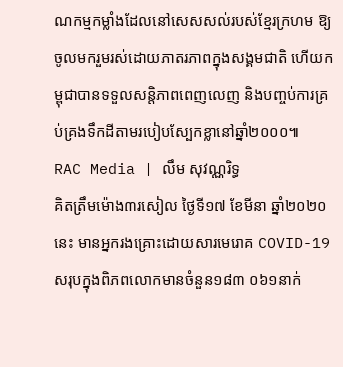ណកម្មកម្លាំងដែលនៅសេសសល់របស់ខ្មែរក្រហម ឱ្យចូលមករួមរស់ដោយភាតរភាពក្នុងសង្គមជាតិ ហើយកម្ពុជាបានទទួលសន្តិភាពពេញលេញ និងបញ្ចប់ការគ្រប់គ្រងទឹកដីតាមរបៀបស្បែកខ្លានៅឆ្នាំ២០០០៕
RAC Media | លឹម សុវណ្ណរិទ្ធ
គិតត្រឹមម៉ោង៣រសៀល ថ្ងៃទី១៧ ខែមីនា ឆ្នាំ២០២០នេះ មានអ្នករងគ្រោះដោយសារមេរោគ COVID-19 សរុបក្នុងពិភពលោកមានចំនួន១៨៣ ០៦១នាក់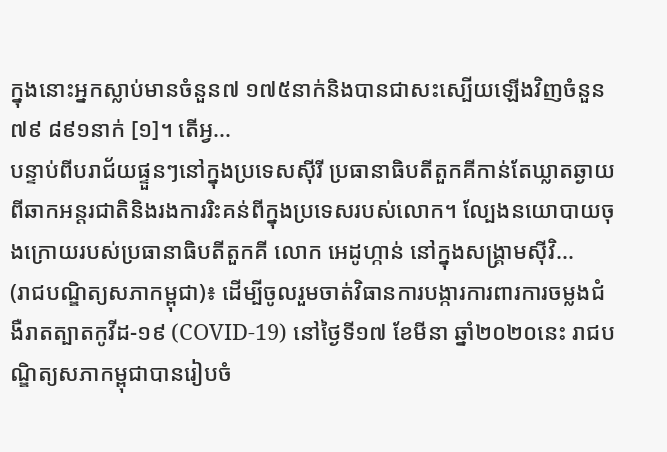ក្នុងនោះអ្នកស្លាប់មានចំនួន៧ ១៧៥នាក់និងបានជាសះស្បើយឡើងវិញចំនួន៧៩ ៨៩១នាក់ [១]។ តើអ្វ...
បន្ទាប់ពីបរាជ័យផ្ទួនៗនៅក្នុងប្រទេសស៊ីរី ប្រធានាធិបតីតួកគីកាន់តែឃ្លាតឆ្ងាយពីឆាកអន្តរជាតិនិងរងការរិះគន់ពីក្នុងប្រទេសរបស់លោក។ ល្បែងនយោបាយចុងក្រោយរបស់ប្រធានាធិបតីតួកគី លោក អេដូហ្កាន់ នៅក្នុងសង្គ្រាមស៊ីវិ...
(រាជបណ្ឌិត្យសភាកម្ពុជា)៖ ដើម្បីចូលរួមចាត់វិធានការបង្ការការពារការចម្លងជំងឺរាតត្បាតកូវីដ-១៩ (COVID-19) នៅថ្ងៃទី១៧ ខែមីនា ឆ្នាំ២០២០នេះ រាជបណ្ឌិត្យសភាកម្ពុជាបានរៀបចំ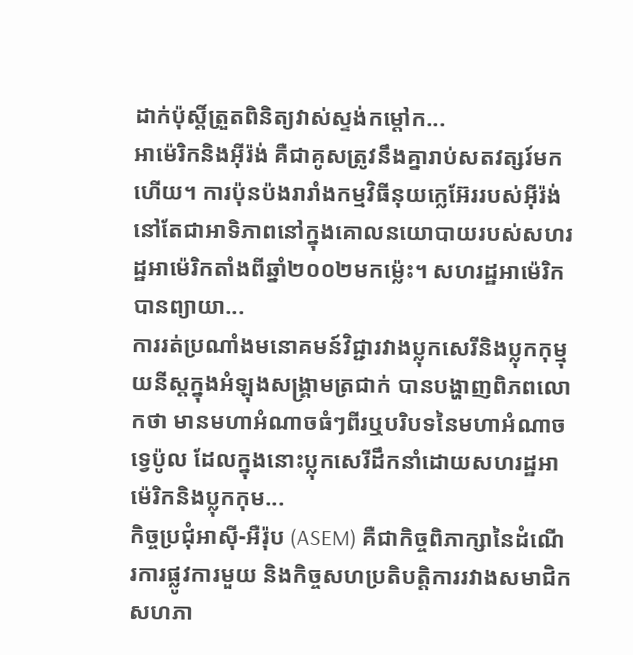ដាក់ប៉ុស្តិ៍ត្រួតពិនិត្យវាស់ស្ទង់កម្តៅក...
អាម៉េរិកនិងអ៊ីរ៉ង់ គឺជាគូសត្រូវនឹងគ្នារាប់សតវត្សរ៍មកហើយ។ ការប៉ុនប៉ងរារាំងកម្មវិធីនុយក្លេអ៊ែររបស់អ៊ីរ៉ង់ នៅតែជាអាទិភាពនៅក្នុងគោលនយោបាយរបស់សហរដ្ឋអាម៉េរិកតាំងពីឆ្នាំ២០០២មកម្ល៉េះ។ សហរដ្ឋអាម៉េរិកបានព្យាយា...
ការរត់ប្រណាំងមនោគមន៍វិជ្ជារវាងប្លុកសេរីនិងប្លុកកុម្មុយនីស្តក្នុងអំឡុងសង្គ្រាមត្រជាក់ បានបង្ហាញពិភពលោកថា មានមហាអំណាចធំៗពីរឬបរិបទនៃមហាអំណាចទ្វេប៉ូល ដែលក្នុងនោះប្លុកសេរីដឹកនាំដោយសហរដ្ឋអាម៉េរិកនិងប្លុកកុម...
កិច្ចប្រជុំអាស៊ី-អឺរ៉ុប (ASEM) គឺជាកិច្ចពិភាក្សានៃដំណើរការផ្លូវការមួយ និងកិច្ចសហប្រតិបត្តិការរវាងសមាជិកសហភា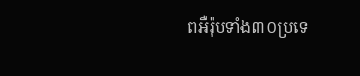ពអឺរ៉ុបទាំង៣០ប្រទេ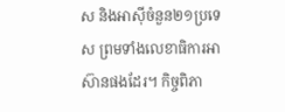ស និងអាស៊ីចំនួន២១ប្រទេស ព្រមទាំងលេខាធិការអាស៊ានផងដែរ។ កិច្ចពិភា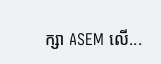ក្សា ASEM លើ...